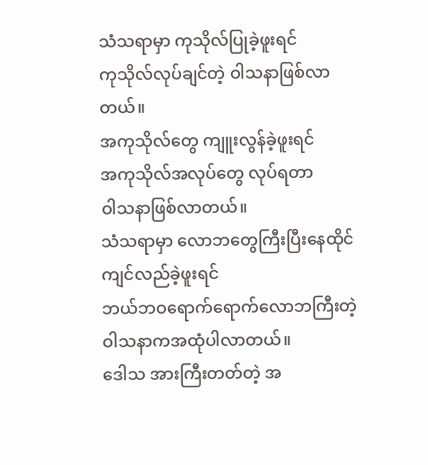သံသရာမှာ ကုသိုလ်ပြုခဲ့ဖူးရင်
ကုသိုလ်လုပ်ချင်တဲ့ ဝါသနာဖြစ်လာတယ်။
အကုသိုလ်တွေ ကျူးလွန်ခဲ့ဖူးရင်
အကုသိုလ်အလုပ်တွေ လုပ်ရတာ
ဝါသနာဖြစ်လာတယ်။
သံသရာမှာ လောဘတွေကြီးပြီးနေထိုင်ကျင်လည်ခဲ့ဖူးရင်
ဘယ်ဘဝရောက်ရောက်လောဘကြီးတဲ့
ဝါသနာကအထုံပါလာတယ်။
ဒေါသ အားကြီးတတ်တဲ့ အ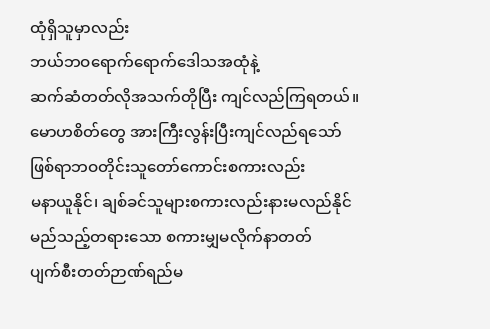ထုံရှိသူမှာလည်း
ဘယ်ဘဝရောက်ရောက်ဒေါသအထုံနဲ့
ဆက်ဆံတတ်လိုအသက်တိုပြီး ကျင်လည်ကြရတယ်။
မောဟစိတ်တွေ အားကြီးလွန်းပြီးကျင်လည်ရသော်
ဖြစ်ရာဘဝတိုင်းသူတော်ကောင်းစကားလည်း
မနာယူနိုင်၊ ချစ်ခင်သူများစကားလည်းနားမလည်နိုင်
မည်သည့်တရားသော စကားမျှမလိုက်နာတတ်
ပျက်စီးတတ်ဉာဏ်ရည်မ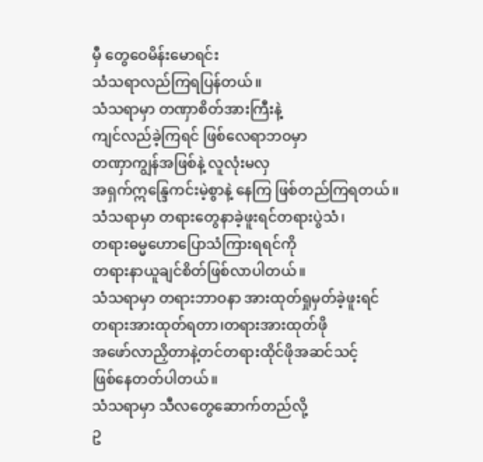မှီ တွေဝေမိန်းမောရင်း
သံသရာလည်ကြရပြန်တယ်။
သံသရာမှာ တဏှာစိတ်အားကြီးနဲ့
ကျင်လည်ခဲ့ကြရင် ဖြစ်လေရာဘဝမှာ
တဏှာကျွန်အဖြစ်နဲ့ လူလုံးမလှ
အရှက်ဣန္ဒြေကင်းမဲ့စွာနဲ့ နေကြ ဖြစ်တည်ကြရတယ်။
သံသရာမှာ တရားတွေနာခဲ့ဖူးရင်တရားပွဲသံ၊
တရားဓမ္မဟောပြောသံကြားရရင်ကို
တရားနာယူချင်စိတ်ဖြစ်လာပါတယ်။
သံသရာမှာ တရားဘာဝနာ အားထုတ်ရှုမှတ်ခဲ့ဖူးရင်
တရားအားထုတ်ရတာ၊တရားအားထုတ်ဖို
အဖော်လာညှိတာနဲ့တင်တရားထိုင်ဖိုအဆင်သင့်
ဖြစ်နေတတ်ပါတယ်။
သံသရာမှာ သီလတွေဆောက်တည်လို့
ဥ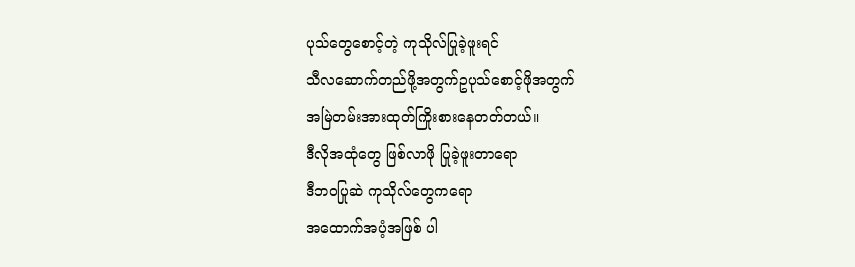ပုသ်တွေစောင့်တဲ့ ကုသိုလ်ပြုခဲ့ဖူးရင်
သီလဆောက်တည်ဖို့အတွက်ဥပုသ်စောင့်ဖိုအတွက်
အမြဲတမ်းအားထုတ်ကြိုးစားနေတတ်တယ်။
ဒီလိုအထုံတွေ ဖြစ်လာဖို ပြုခဲ့ဖူးတာရော
ဒီဘဝပြုဆဲ ကုသိုလ်တွေကရော
အထောက်အပံ့အဖြစ် ပါ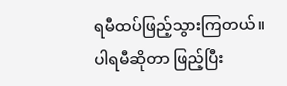ရမီထပ်ဖြည့်သွားကြတယ်။
ပါရမီဆိုတာ ဖြည့်ပြီး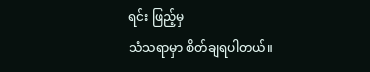ရင်း ဖြည့်မှ
သံသရာမှာ စိတ်ချရပါတယ်။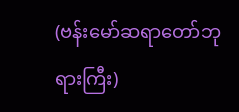(ဗန်းမော်ဆရာတော်ဘုရားကြီး)